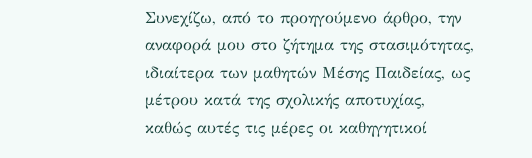Συνεχίζω, από το προηγούμενο άρθρο, την αναφορά μου στο ζήτημα της στασιμότητας, ιδιαίτερα των μαθητών Μέσης Παιδείας, ως μέτρου κατά της σχολικής αποτυχίας, καθώς αυτές τις μέρες οι καθηγητικοί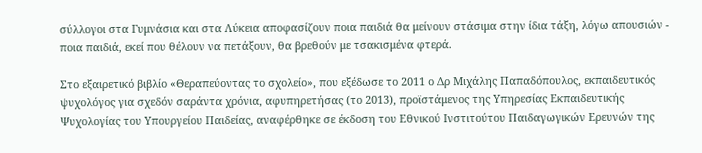σύλλογοι στα Γυμνάσια και στα Λύκεια αποφασίζουν ποια παιδιά θα μείνουν στάσιμα στην ίδια τάξη, λόγω απουσιών - ποια παιδιά, εκεί που θέλουν να πετάξουν, θα βρεθούν με τσακισμένα φτερά.

Στο εξαιρετικό βιβλίο «Θεραπεύοντας το σχολείο», που εξέδωσε το 2011 ο Δρ Μιχάλης Παπαδόπουλος, εκπαιδευτικός ψυχολόγος για σχεδόν σαράντα χρόνια, αφυπηρετήσας (το 2013), προϊστάμενος της Υπηρεσίας Εκπαιδευτικής Ψυχολογίας του Υπουργείου Παιδείας, αναφέρθηκε σε έκδοση του Εθνικού Ινστιτούτου Παιδαγωγικών Ερευνών της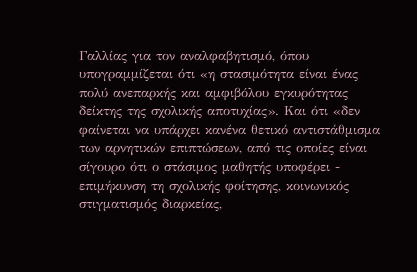Γαλλίας για τον αναλφαβητισμό, όπου υπογραμμίζεται ότι «η στασιμότητα είναι ένας πολύ ανεπαρκής και αμφιβόλου εγκυρότητας δείκτης της σχολικής αποτυχίας». Και ότι «δεν φαίνεται να υπάρχει κανένα θετικό αντιστάθμισμα των αρνητικών επιπτώσεων, από τις οποίες είναι σίγουρο ότι ο στάσιμος μαθητής υποφέρει - επιμήκυνση τη σχολικής φοίτησης, κοινωνικός στιγματισμός διαρκείας,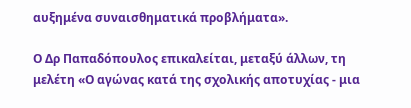αυξημένα συναισθηματικά προβλήματα».

Ο Δρ Παπαδόπουλος επικαλείται, μεταξύ άλλων, τη μελέτη «Ο αγώνας κατά της σχολικής αποτυχίας - μια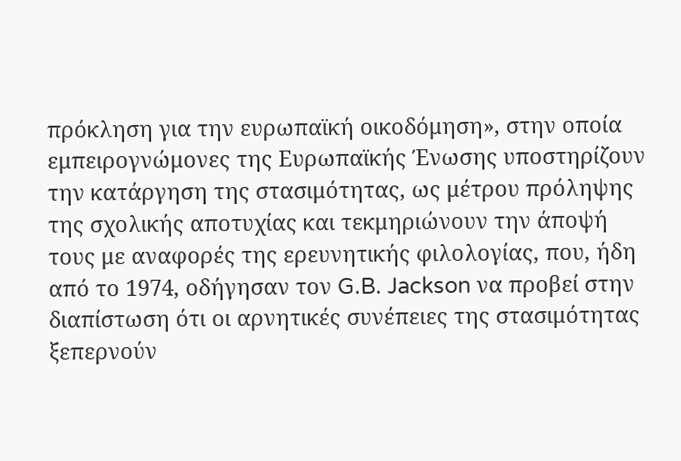πρόκληση για την ευρωπαϊκή οικοδόμηση», στην οποία εμπειρογνώμονες της Ευρωπαϊκής Ένωσης υποστηρίζουν την κατάργηση της στασιμότητας, ως μέτρου πρόληψης της σχολικής αποτυχίας και τεκμηριώνουν την άποψή τους με αναφορές της ερευνητικής φιλολογίας, που, ήδη από το 1974, οδήγησαν τον G.B. Jackson να προβεί στην διαπίστωση ότι οι αρνητικές συνέπειες της στασιμότητας ξεπερνούν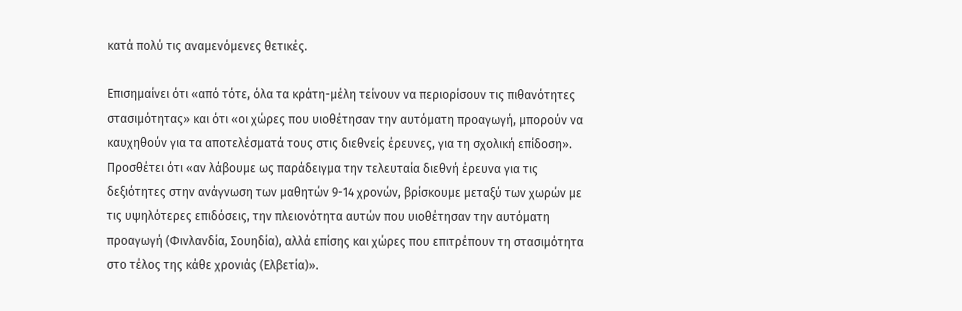κατά πολύ τις αναμενόμενες θετικές.

Επισημαίνει ότι «από τότε, όλα τα κράτη-μέλη τείνουν να περιορίσουν τις πιθανότητες στασιμότητας» και ότι «οι χώρες που υιοθέτησαν την αυτόματη προαγωγή, μπορούν να καυχηθούν για τα αποτελέσματά τους στις διεθνείς έρευνες, για τη σχολική επίδοση». Προσθέτει ότι «αν λάβουμε ως παράδειγμα την τελευταία διεθνή έρευνα για τις δεξιότητες στην ανάγνωση των μαθητών 9-14 χρονών, βρίσκουμε μεταξύ των χωρών με τις υψηλότερες επιδόσεις, την πλειονότητα αυτών που υιοθέτησαν την αυτόματη προαγωγή (Φινλανδία, Σουηδία), αλλά επίσης και χώρες που επιτρέπουν τη στασιμότητα στο τέλος της κάθε χρονιάς (Ελβετία)».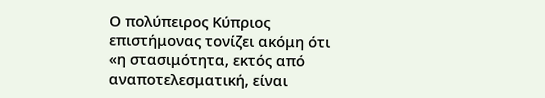Ο πολύπειρος Κύπριος επιστήμονας τονίζει ακόμη ότι «η στασιμότητα, εκτός από αναποτελεσματική, είναι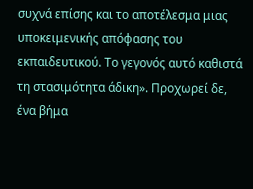συχνά επίσης και το αποτέλεσμα μιας υποκειμενικής απόφασης του εκπαιδευτικού. Το γεγονός αυτό καθιστά τη στασιμότητα άδικη». Προχωρεί δε, ένα βήμα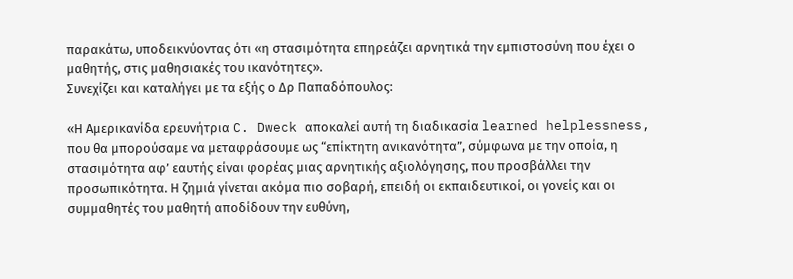παρακάτω, υποδεικνύοντας ότι «η στασιμότητα επηρεάζει αρνητικά την εμπιστοσύνη που έχει ο μαθητής, στις μαθησιακές του ικανότητες».
Συνεχίζει και καταλήγει με τα εξής ο Δρ Παπαδόπουλος:

«Η Αμερικανίδα ερευνήτρια C. Dweck αποκαλεί αυτή τη διαδικασία learned helplessness, που θα μπορούσαμε να μεταφράσουμε ως “επίκτητη ανικανότητα”, σύμφωνα με την οποία, η στασιμότητα αφ’ εαυτής είναι φορέας μιας αρνητικής αξιολόγησης, που προσβάλλει την προσωπικότητα. Η ζημιά γίνεται ακόμα πιο σοβαρή, επειδή οι εκπαιδευτικοί, οι γονείς και οι συμμαθητές του μαθητή αποδίδουν την ευθύνη,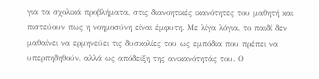για τα σχολικά προβλήματα, στις διανοητικές ικανότητες του μαθητή και πιστεύουν πως η νοημοσύνη είναι έμφυτη. Με λίγα λόγια, το παιδί δεν μαθαίνει να ερμηνεύει τις δυσκολίες του ως εμπόδια που πρέπει να υπερπηδηθούν, αλλά ως απόδειξη της ανικανότητάς του. Ο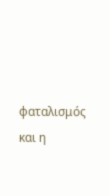φαταλισμός και η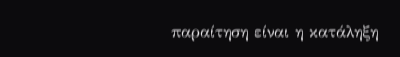παραίτηση είναι η κατάληξη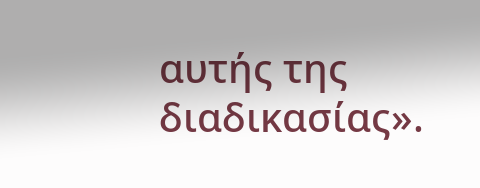αυτής της διαδικασίας».